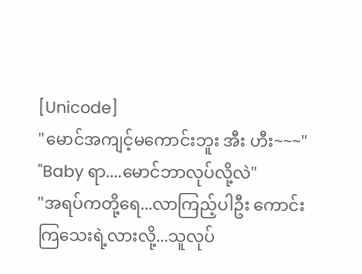[Unicode]
"မောင်အကျင့်မကောင်းဘူး အီး ဟီး~~~"
"Baby ရာ....မောင်ဘာလုပ်လို့လဲ"
"အရပ်ကတို့ရေ...လာကြည့်ပါဦး ကောင်းကြသေးရဲ့လားလို့...သူလုပ်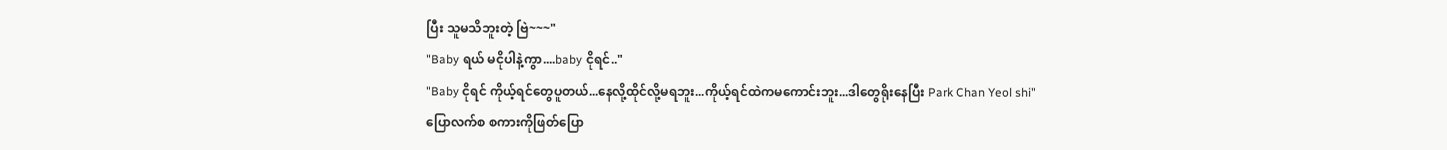ပြီး သူမသိဘူးတဲ့ ဗြဲ~~~"
"Baby ရယ် မငိုပါနဲ့ကွာ....baby ငိုရင်.."
"Baby ငိုရင် ကိုယ့်ရင်တွေပူတယ်...နေလို့ထိုင်လို့မရဘူး...ကိုယ့်ရင်ထဲကမကောင်းဘူး...ဒါတွေရိုးနေပြီး Park Chan Yeol shi"
ပြောလက်စ စကားကိုဖြတ်ပြော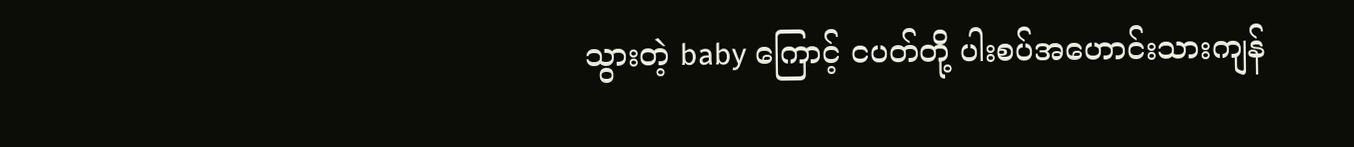သွားတဲ့ baby ကြောင့် ငပတ်တို့ ပါးစပ်အဟောင်းသားကျန်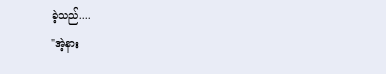ခဲ့သည်....
"အဲ့နား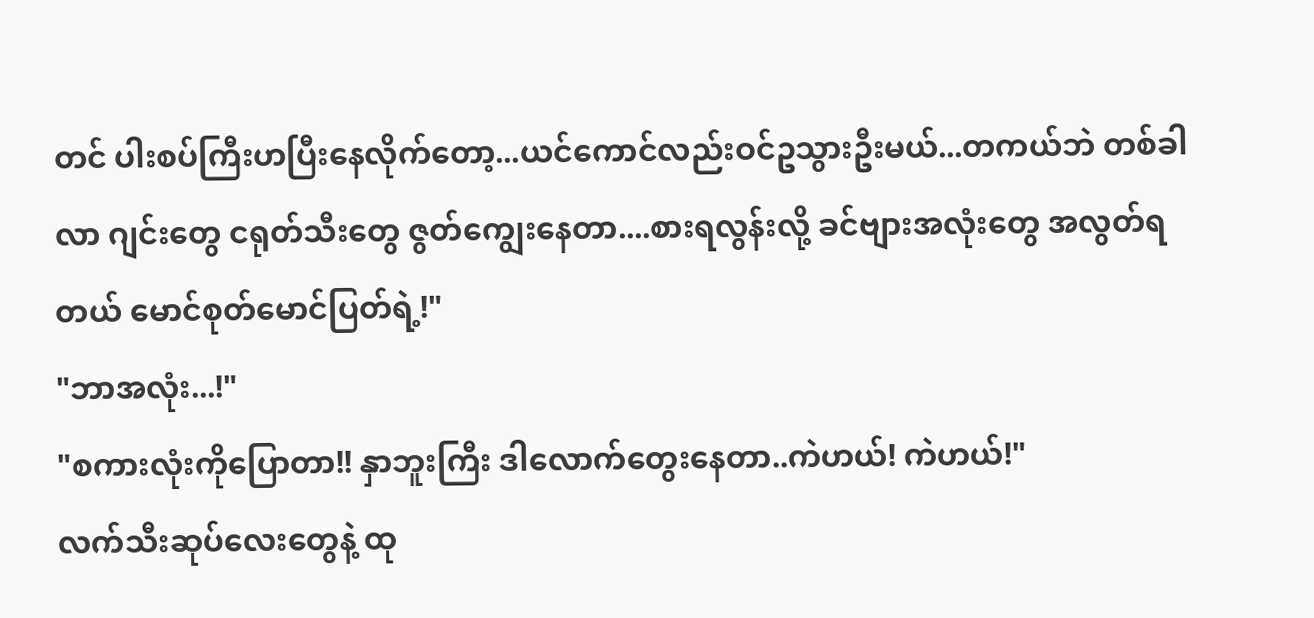တင် ပါးစပ်ကြီးဟပြီးနေလိုက်တော့...ယင်ကောင်လည်းဝင်ဥသွားဦးမယ်...တကယ်ဘဲ တစ်ခါလာ ဂျင်းတွေ ငရုတ်သီးတွေ ဇွတ်ကျွေးနေတာ....စားရလွန်းလို့ ခင်ဗျားအလုံးတွေ အလွတ်ရတယ် မောင်စုတ်မောင်ပြတ်ရဲ့!"
"ဘာအလုံး...!"
"စကားလုံးကိုပြောတာ!! နှာဘူးကြီး ဒါလောက်တွေးနေတာ..ကဲဟယ်! ကဲဟယ်!"
လက်သီးဆုပ်လေးတွေနဲ့ ထု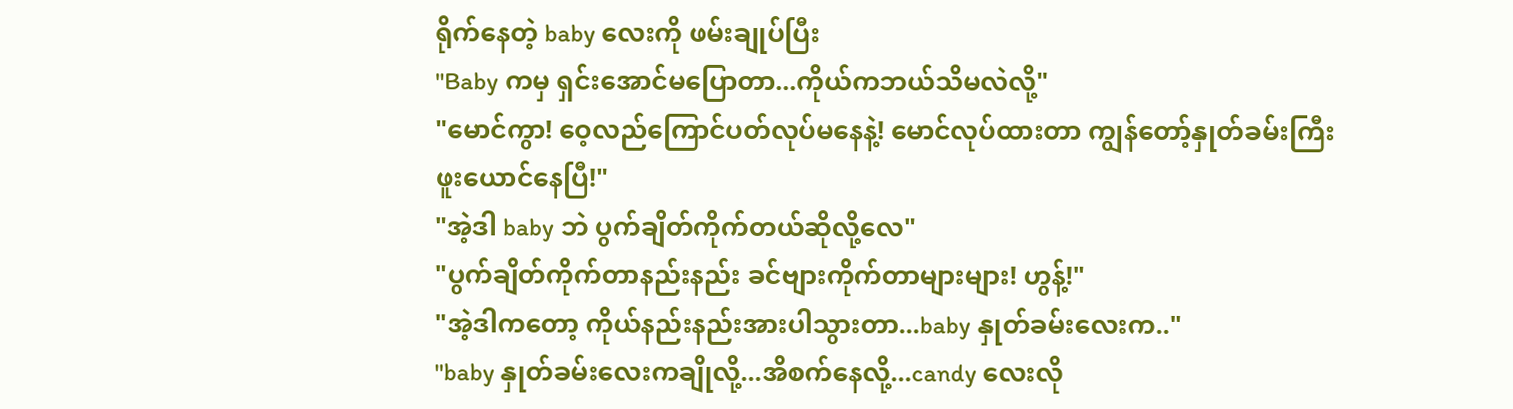ရိုက်နေတဲ့ baby လေးကို ဖမ်းချုပ်ပြီး
"Baby ကမှ ရှင်းအောင်မပြောတာ...ကိုယ်ကဘယ်သိမလဲလို့"
"မောင်ကွာ! ဝေ့လည်ကြောင်ပတ်လုပ်မနေနဲ့! မောင်လုပ်ထားတာ ကျွန်တော့်နှုတ်ခမ်းကြီး ဖူးယောင်နေပြီ!"
"အဲ့ဒါ baby ဘဲ ပွက်ချိတ်ကိုက်တယ်ဆိုလို့လေ"
"ပွက်ချိတ်ကိုက်တာနည်းနည်း ခင်ဗျားကိုက်တာများများ! ဟွန့်!"
"အဲ့ဒါကတော့ ကိုယ်နည်းနည်းအားပါသွားတာ...baby နှုတ်ခမ်းလေးက.."
"baby နှုတ်ခမ်းလေးကချိုလို့...အိစက်နေလို့...candy လေးလို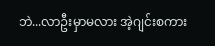ဘဲ...လာဦးမှာမလား အဲ့ဂျင်းစကား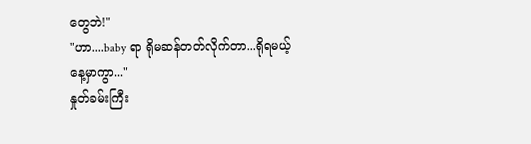တွေဘဲ!"
"ဟာ....baby ရာ ရိုမဆန်တတ်လိုက်တာ...ရိုရမယ့်နေ့မှာကွာ..."
နှုတ်ခမ်းကြီး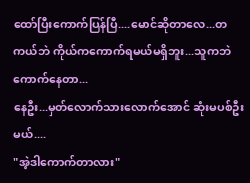ထော်ပြီးကောက်ပြန်ပြီ....မောင်ဆိုတာလေ...တကယ်ဘဲ ကိုယ်ကကောက်ရမယ်မရှိဘူး...သူကဘဲ ကောက်နေတာ...
နေဦး...မှတ်လောက်သားလောက်အောင် ဆုံးမပစ်ဦးမယ်....
"အဲ့ဒါကောက်တာလား"